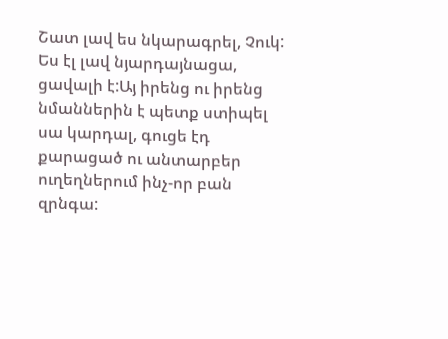Շատ լավ ես նկարագրել, Չուկ:
Ես էլ լավ նյարդայնացա, ցավալի է:Այ իրենց ու իրենց նմաններին է պետք ստիպել սա կարդալ, գուցե էդ քարացած ու անտարբեր ուղեղներում ինչ-որ բան զրնգա: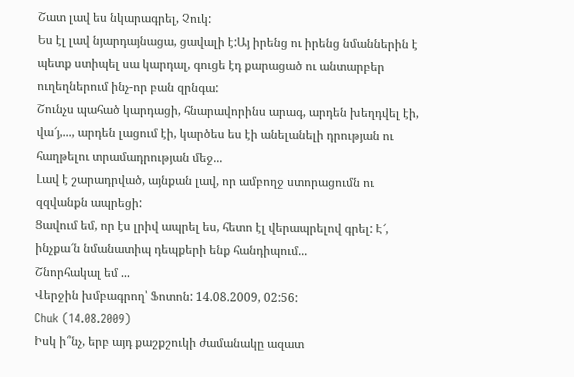Շատ լավ ես նկարագրել, Չուկ:
Ես էլ լավ նյարդայնացա, ցավալի է:Այ իրենց ու իրենց նմաններին է պետք ստիպել սա կարդալ, գուցե էդ քարացած ու անտարբեր ուղեղներում ինչ-որ բան զրնգա:
Շունչս պահած կարդացի, հնարավորինս արագ, արդեն խեղդվել էի, վա՜յ,..., արդեն լացում էի, կարծես ես էի անելանելի դրության ու հաղթելու տրամադրության մեջ...
Լավ է շարադրված, այնքան լավ, որ ամբողջ ստորացումն ու զզվանքն ապրեցի:
Ցավում եմ, որ էս լրիվ ապրել ես, հետո էլ վերապրելով գրել: Է՜, ինչքա՜ն նմանատիպ դեպքերի ենք հանդիպում...
Շնորհակալ եմ ...
Վերջին խմբագրող՝ Ֆոտոն: 14.08.2009, 02:56:
Chuk (14.08.2009)
Իսկ ի՞նչ, երբ այդ քաշքշուկի ժամանակը ազատ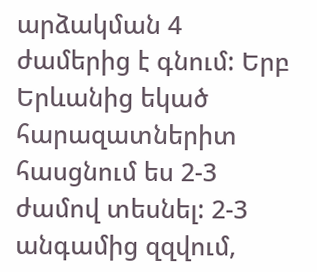արձակման 4 ժամերից է գնում: Երբ Երևանից եկած հարազատներիտ հասցնում ես 2-3 ժամով տեսնել: 2-3 անգամից զզվում,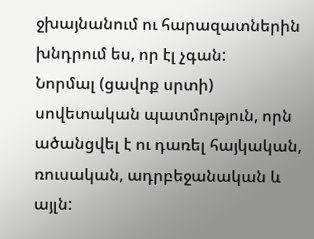ջխայնանում ու հարազատներին խնդրում ես, որ էլ չգան:
Նորմալ (ցավոք սրտի) սովետական պատմություն, որն ածանցվել է ու դառել հայկական, ռուսական, ադրբեջանական և այլն: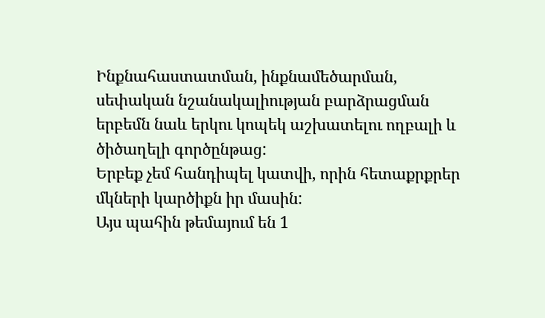Ինքնահաստատման, ինքնամեծարման, սեփական նշանակալիության բարձրացման երբեմն նաև երկու կոպեկ աշխատելու ողբալի և ծիծաղելի գործընթաց:
Երբեք չեմ հանդիպել կատվի, որին հետաքրքրեր մկների կարծիքն իր մասին:
Այս պահին թեմայում են 1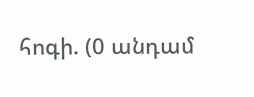հոգի. (0 անդամ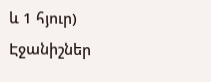և 1 հյուր)
Էջանիշներ